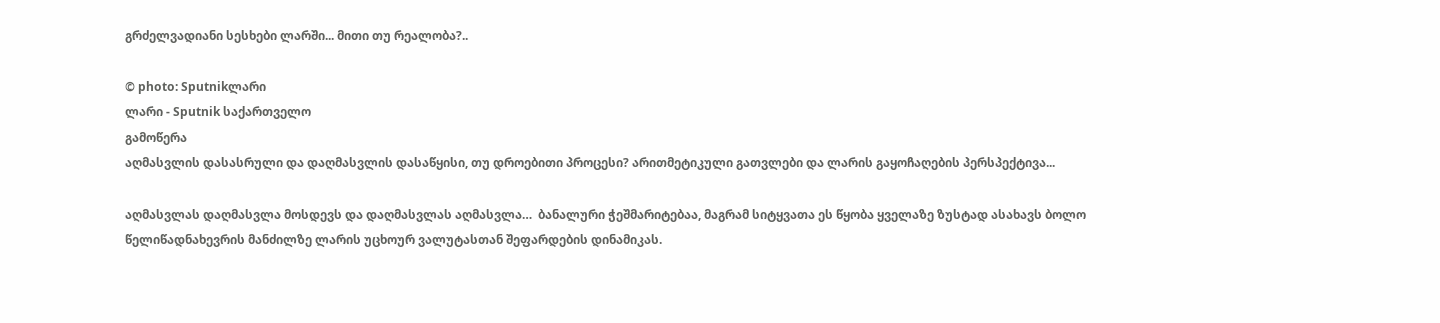გრძელვადიანი სესხები ლარში... მითი თუ რეალობა?..

© photo: Sputnikლარი
ლარი - Sputnik საქართველო
გამოწერა
აღმასვლის დასასრული და დაღმასვლის დასაწყისი, თუ დროებითი პროცესი? არითმეტიკული გათვლები და ლარის გაყოჩაღების პერსპექტივა...

აღმასვლას დაღმასვლა მოსდევს და დაღმასვლას აღმასვლა…  ბანალური ჭეშმარიტებაა, მაგრამ სიტყვათა ეს წყობა ყველაზე ზუსტად ასახავს ბოლო წელიწადნახევრის მანძილზე ლარის უცხოურ ვალუტასთან შეფარდების დინამიკას.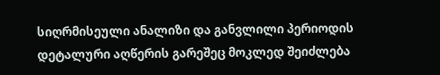სიღრმისეული ანალიზი და განვლილი პერიოდის დეტალური აღწერის გარეშეც მოკლედ შეიძლება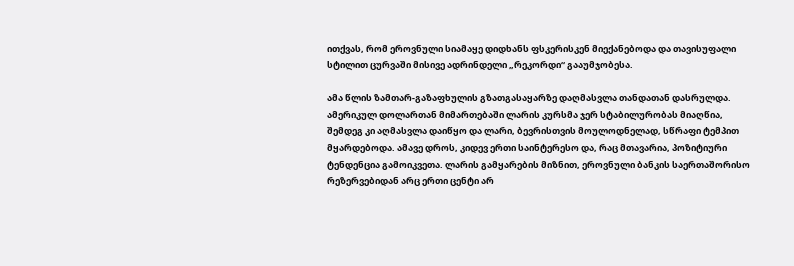ითქვას, რომ ეროვნული სიამაყე დიდხანს ფსკერისკენ მიექანებოდა და თავისუფალი სტილით ცურვაში მისივე ადრინდელი „რეკორდი“ გააუმჯობესა.

ამა წლის ზამთარ-გაზაფხულის გზათგასაყარზე დაღმასვლა თანდათან დასრულდა. ამერიკულ დოლართან მიმართებაში ლარის კურსმა ჯერ სტაბილურობას მიაღწია, შემდეგ კი აღმასვლა დაიწყო და ლარი, ბევრისთვის მოულოდნელად, სწრაფი ტემპით მყარდებოდა. ამავე დროს, კიდევ ერთი საინტერესო და, რაც მთავარია, პოზიტიური ტენდენცია გამოიკვეთა. ლარის გამყარების მიზნით, ეროვნული ბანკის საერთაშორისო რეზერვებიდან არც ერთი ცენტი არ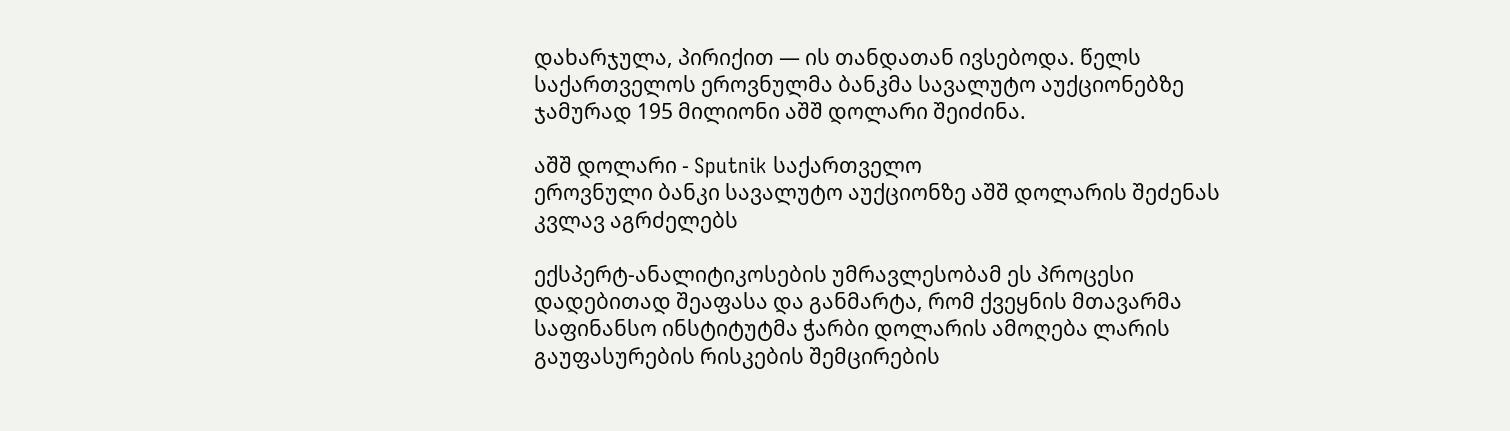დახარჯულა, პირიქით — ის თანდათან ივსებოდა. წელს საქართველოს ეროვნულმა ბანკმა სავალუტო აუქციონებზე ჯამურად 195 მილიონი აშშ დოლარი შეიძინა.

აშშ დოლარი - Sputnik საქართველო
ეროვნული ბანკი სავალუტო აუქციონზე აშშ დოლარის შეძენას კვლავ აგრძელებს

ექსპერტ-ანალიტიკოსების უმრავლესობამ ეს პროცესი დადებითად შეაფასა და განმარტა, რომ ქვეყნის მთავარმა საფინანსო ინსტიტუტმა ჭარბი დოლარის ამოღება ლარის გაუფასურების რისკების შემცირების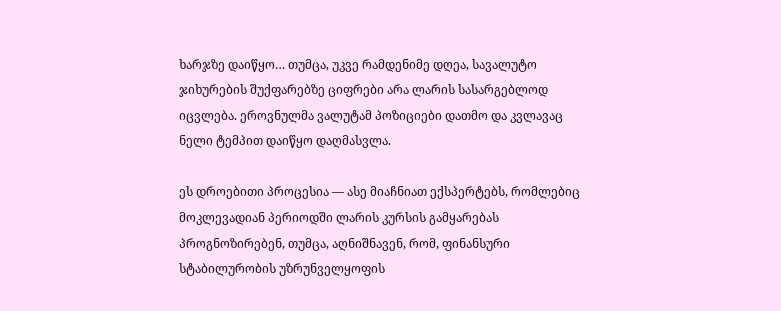ხარჯზე დაიწყო… თუმცა, უკვე რამდენიმე დღეა, სავალუტო ჯიხურების შუქფარებზე ციფრები არა ლარის სასარგებლოდ იცვლება. ეროვნულმა ვალუტამ პოზიციები დათმო და კვლავაც ნელი ტემპით დაიწყო დაღმასვლა.

ეს დროებითი პროცესია — ასე მიაჩნიათ ექსპერტებს, რომლებიც მოკლევადიან პერიოდში ლარის კურსის გამყარებას პროგნოზირებენ, თუმცა, აღნიშნავენ, რომ, ფინანსური სტაბილურობის უზრუნველყოფის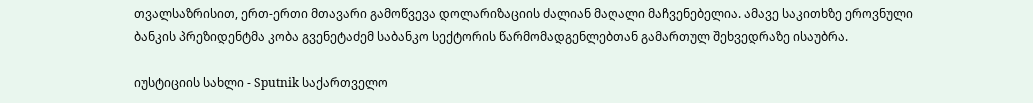თვალსაზრისით, ერთ-ერთი მთავარი გამოწვევა დოლარიზაციის ძალიან მაღალი მაჩვენებელია. ამავე საკითხზე ეროვნული ბანკის პრეზიდენტმა კობა გვენეტაძემ საბანკო სექტორის წარმომადგენლებთან გამართულ შეხვედრაზე ისაუბრა.

იუსტიციის სახლი - Sputnik საქართველო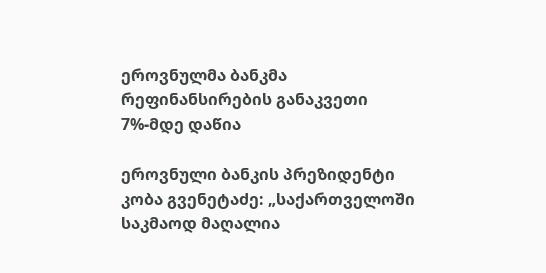ეროვნულმა ბანკმა რეფინანსირების განაკვეთი 7%-მდე დაწია

ეროვნული ბანკის პრეზიდენტი კობა გვენეტაძე: „საქართველოში საკმაოდ მაღალია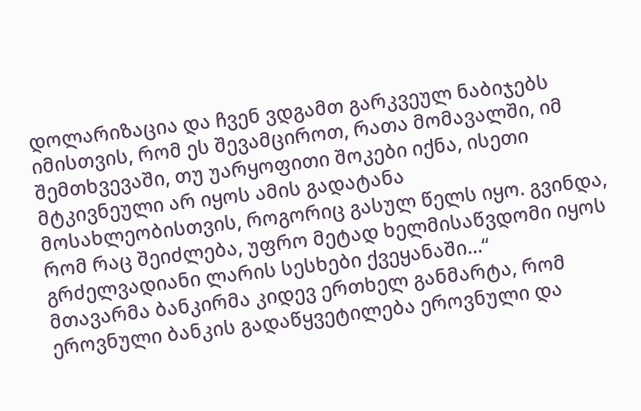დოლარიზაცია და ჩვენ ვდგამთ გარკვეულ ნაბიჯებს იმისთვის, რომ ეს შევამციროთ, რათა მომავალში, იმ შემთხვევაში, თუ უარყოფითი შოკები იქნა, ისეთი მტკივნეული არ იყოს ამის გადატანა მოსახლეობისთვის, როგორიც გასულ წელს იყო. გვინდა, რომ რაც შეიძლება, უფრო მეტად ხელმისაწვდომი იყოს გრძელვადიანი ლარის სესხები ქვეყანაში…“
მთავარმა ბანკირმა კიდევ ერთხელ განმარტა, რომ ეროვნული ბანკის გადაწყვეტილება ეროვნული და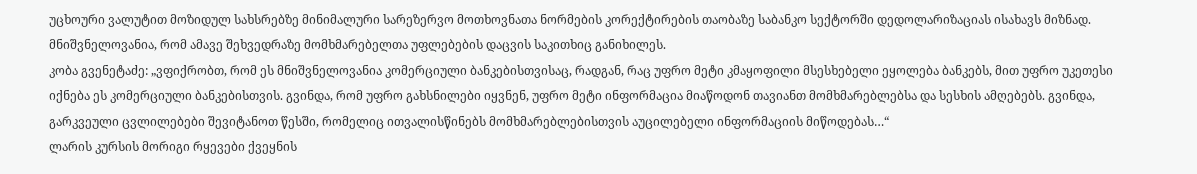უცხოური ვალუტით მოზიდულ სახსრებზე მინიმალური სარეზერვო მოთხოვნათა ნორმების კორექტირების თაობაზე საბანკო სექტორში დედოლარიზაციას ისახავს მიზნად. მნიშვნელოვანია, რომ ამავე შეხვედრაზე მომხმარებელთა უფლებების დაცვის საკითხიც განიხილეს.
კობა გვენეტაძე: „ვფიქრობთ, რომ ეს მნიშვნელოვანია კომერციული ბანკებისთვისაც, რადგან, რაც უფრო მეტი კმაყოფილი მსესხებელი ეყოლება ბანკებს, მით უფრო უკეთესი იქნება ეს კომერციული ბანკებისთვის. გვინდა, რომ უფრო გახსნილები იყვნენ, უფრო მეტი ინფორმაცია მიაწოდონ თავიანთ მომხმარებლებსა და სესხის ამღებებს. გვინდა, გარკვეული ცვლილებები შევიტანოთ წესში, რომელიც ითვალისწინებს მომხმარებლებისთვის აუცილებელი ინფორმაციის მიწოდებას…“
ლარის კურსის მორიგი რყევები ქვეყნის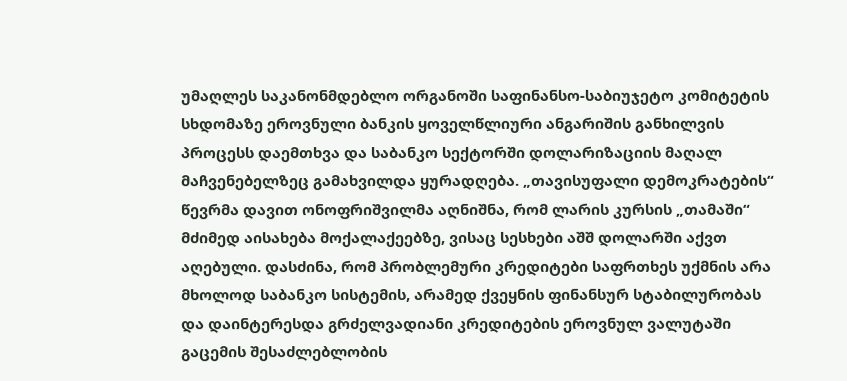უმაღლეს საკანონმდებლო ორგანოში საფინანსო-საბიუჯეტო კომიტეტის სხდომაზე ეროვნული ბანკის ყოველწლიური ანგარიშის განხილვის პროცესს დაემთხვა და საბანკო სექტორში დოლარიზაციის მაღალ მაჩვენებელზეც გამახვილდა ყურადღება. „თავისუფალი დემოკრატების“ წევრმა დავით ონოფრიშვილმა აღნიშნა, რომ ლარის კურსის „თამაში“ მძიმედ აისახება მოქალაქეებზე, ვისაც სესხები აშშ დოლარში აქვთ აღებული. დასძინა, რომ პრობლემური კრედიტები საფრთხეს უქმნის არა მხოლოდ საბანკო სისტემის, არამედ ქვეყნის ფინანსურ სტაბილურობას და დაინტერესდა გრძელვადიანი კრედიტების ეროვნულ ვალუტაში გაცემის შესაძლებლობის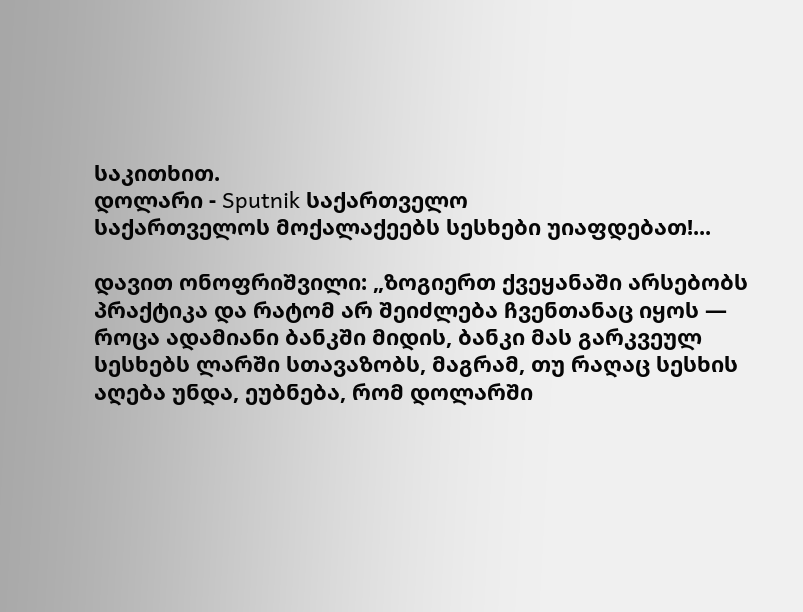საკითხით.
დოლარი - Sputnik საქართველო
საქართველოს მოქალაქეებს სესხები უიაფდებათ!...

დავით ონოფრიშვილი: „ზოგიერთ ქვეყანაში არსებობს პრაქტიკა და რატომ არ შეიძლება ჩვენთანაც იყოს — როცა ადამიანი ბანკში მიდის, ბანკი მას გარკვეულ სესხებს ლარში სთავაზობს, მაგრამ, თუ რაღაც სესხის აღება უნდა, ეუბნება, რომ დოლარში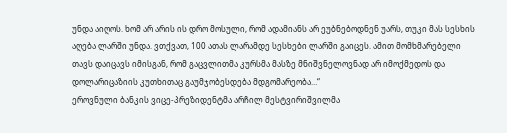უნდა აიღოს. ხომ არ არის ის დრო მოსული, რომ ადამიანს არ ეუბნებოდნენ უარს, თუკი მას სესხის აღება ლარში უნდა. ვთქვათ, 100 ათას ლარამდე სესხები ლარში გაიცეს. ამით მომხმარებელი თავს დაიცავს იმისგან, რომ გაცვლითმა კურსმა მასზე მნიშვნელოვნად არ იმოქმედოს და დოლარიცაზიის კუთხითაც გაუმჯობესდება მდგომარეობა…“
ეროვნული ბანკის ვიცე-პრეზიდენტმა არჩილ მესტვირიშვილმა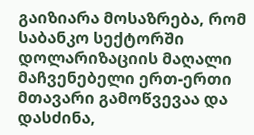გაიზიარა მოსაზრება, რომ საბანკო სექტორში დოლარიზაციის მაღალი მაჩვენებელი ერთ-ერთი მთავარი გამოწვევაა და დასძინა,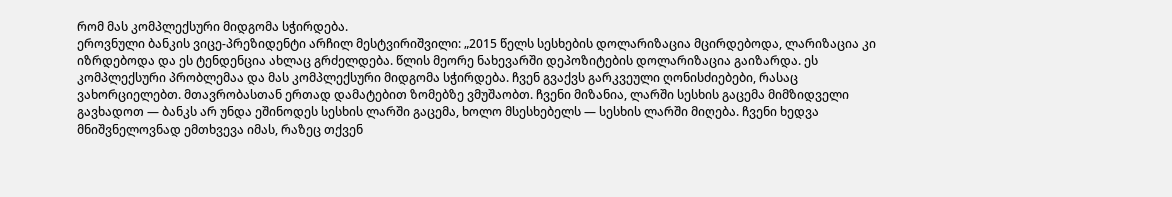რომ მას კომპლექსური მიდგომა სჭირდება.
ეროვნული ბანკის ვიცე-პრეზიდენტი არჩილ მესტვირიშვილი: „2015 წელს სესხების დოლარიზაცია მცირდებოდა, ლარიზაცია კი იზრდებოდა და ეს ტენდენცია ახლაც გრძელდება. წლის მეორე ნახევარში დეპოზიტების დოლარიზაცია გაიზარდა. ეს კომპლექსური პრობლემაა და მას კომპლექსური მიდგომა სჭირდება. ჩვენ გვაქვს გარკვეული ღონისძიებები, რასაც ვახორციელებთ. მთავრობასთან ერთად დამატებით ზომებზე ვმუშაობთ. ჩვენი მიზანია, ლარში სესხის გაცემა მიმზიდველი გავხადოთ — ბანკს არ უნდა ეშინოდეს სესხის ლარში გაცემა, ხოლო მსესხებელს — სესხის ლარში მიღება. ჩვენი ხედვა მნიშვნელოვნად ემთხვევა იმას, რაზეც თქვენ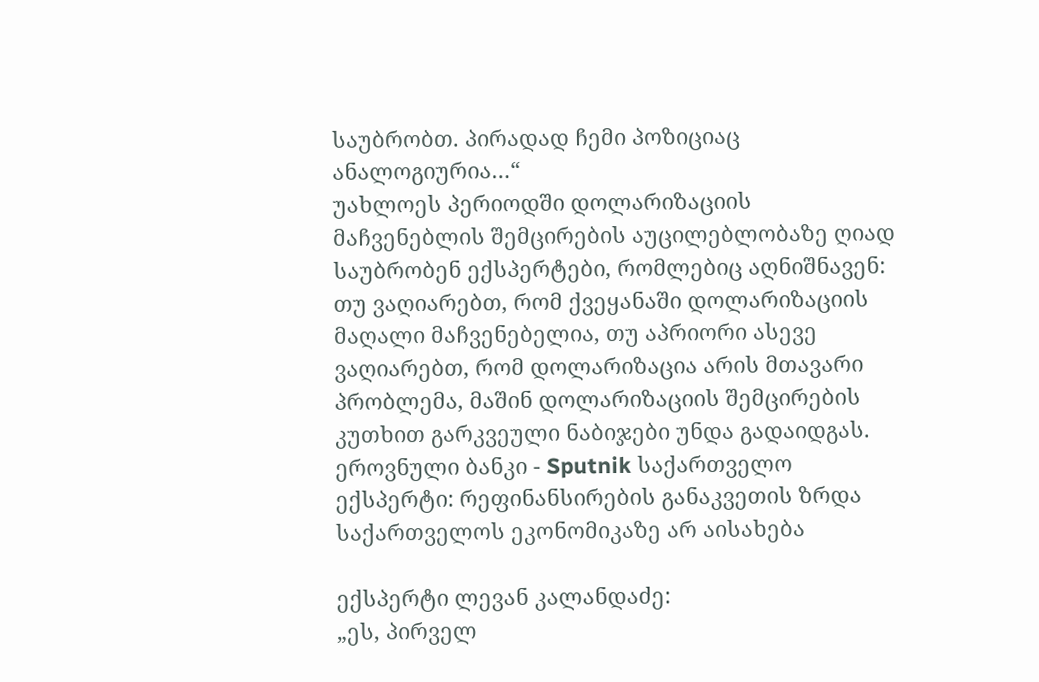საუბრობთ. პირადად ჩემი პოზიციაც ანალოგიურია…“
უახლოეს პერიოდში დოლარიზაციის მაჩვენებლის შემცირების აუცილებლობაზე ღიად საუბრობენ ექსპერტები, რომლებიც აღნიშნავენ: თუ ვაღიარებთ, რომ ქვეყანაში დოლარიზაციის მაღალი მაჩვენებელია, თუ აპრიორი ასევე ვაღიარებთ, რომ დოლარიზაცია არის მთავარი პრობლემა, მაშინ დოლარიზაციის შემცირების კუთხით გარკვეული ნაბიჯები უნდა გადაიდგას.
ეროვნული ბანკი - Sputnik საქართველო
ექსპერტი: რეფინანსირების განაკვეთის ზრდა საქართველოს ეკონომიკაზე არ აისახება

ექსპერტი ლევან კალანდაძე:
„ეს, პირველ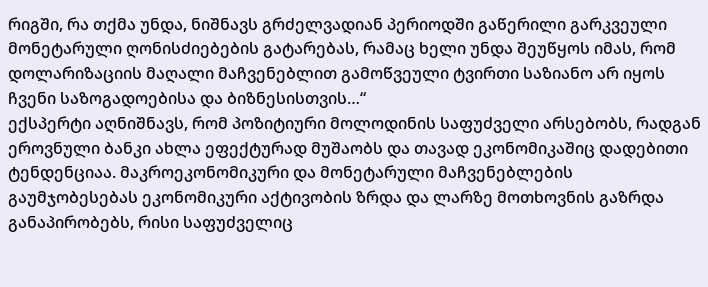რიგში, რა თქმა უნდა, ნიშნავს გრძელვადიან პერიოდში გაწერილი გარკვეული მონეტარული ღონისძიებების გატარებას, რამაც ხელი უნდა შეუწყოს იმას, რომ დოლარიზაციის მაღალი მაჩვენებლით გამოწვეული ტვირთი საზიანო არ იყოს ჩვენი საზოგადოებისა და ბიზნესისთვის…“
ექსპერტი აღნიშნავს, რომ პოზიტიური მოლოდინის საფუძველი არსებობს, რადგან ეროვნული ბანკი ახლა ეფექტურად მუშაობს და თავად ეკონომიკაშიც დადებითი ტენდენციაა. მაკროეკონომიკური და მონეტარული მაჩვენებლების გაუმჯობესებას ეკონომიკური აქტივობის ზრდა და ლარზე მოთხოვნის გაზრდა განაპირობებს, რისი საფუძველიც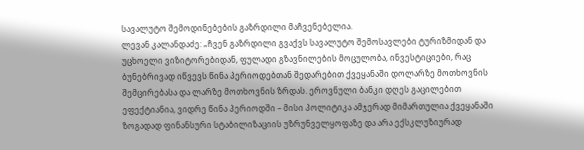სავალუტო შემოდინებების გაზრდილი მაჩვენებელია.
ლევან კალანდაძე: „ჩვენ გაზრდილი გვაქვს სავალუტო შემოსავლები ტურიზმიდან და უცხოელი ვიზიტორებიდან, ფულადი გზავნილების მოცულობა, ინვესტიციები, რაც ბუნებრივად იწვევს წინა პერიოდებთან შედარებით ქვეყანაში დოლარზე მოთხოვნის შემცირებასა და ლარზე მოთხოვნის ზრდას. ეროვნული ბანკი დღეს გაცილებით ეფექტიანია, ვიდრე წინა პერიოდში – მისი პოლიტიკა ამჯერად მიმართულია ქვეყანაში ზოგადად ფინანსური სტაბილიზაციის უზრუნველყოფაზე და არა ექსკლუზიურად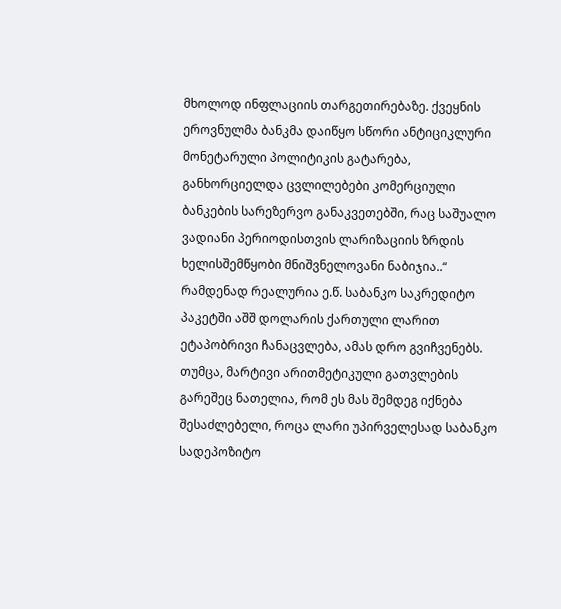მხოლოდ ინფლაციის თარგეთირებაზე. ქვეყნის ეროვნულმა ბანკმა დაიწყო სწორი ანტიციკლური მონეტარული პოლიტიკის გატარება, განხორციელდა ცვლილებები კომერციული ბანკების სარეზერვო განაკვეთებში, რაც საშუალო ვადიანი პერიოდისთვის ლარიზაციის ზრდის ხელისშემწყობი მნიშვნელოვანი ნაბიჯია..“
რამდენად რეალურია ე.წ. საბანკო საკრედიტო პაკეტში აშშ დოლარის ქართული ლარით ეტაპობრივი ჩანაცვლება, ამას დრო გვიჩვენებს. თუმცა, მარტივი არითმეტიკული გათვლების გარეშეც ნათელია, რომ ეს მას შემდეგ იქნება შესაძლებელი, როცა ლარი უპირველესად საბანკო სადეპოზიტო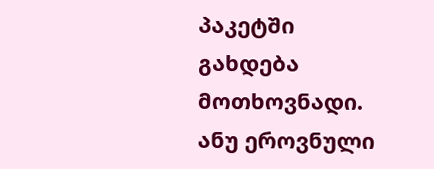პაკეტში გახდება მოთხოვნადი. ანუ ეროვნული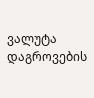ვალუტა დაგროვების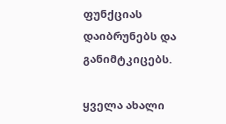ფუნქციას დაიბრუნებს და განიმტკიცებს.

ყველა ახალი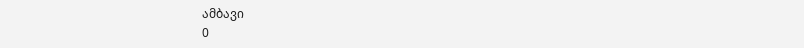ამბავი
0